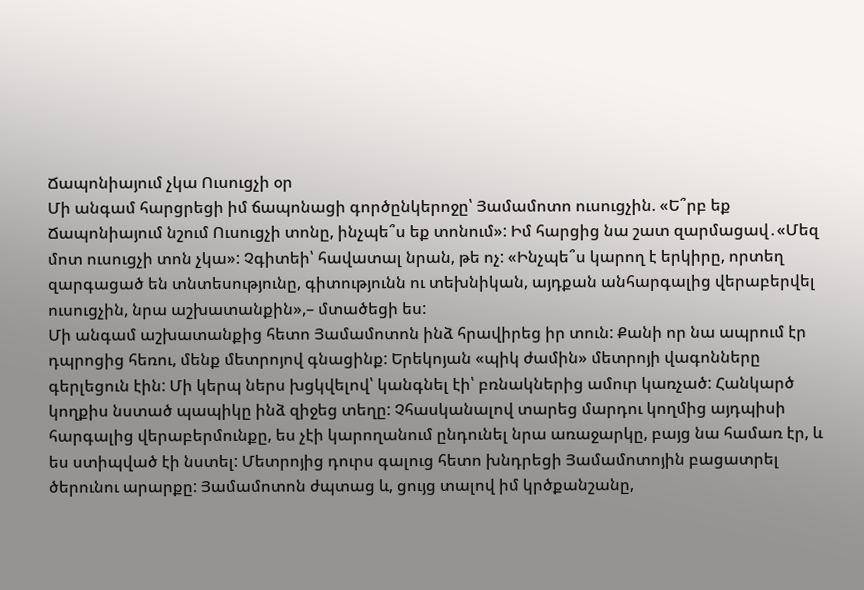Ճապոնիայում չկա Ուսուցչի օր
Մի անգամ հարցրեցի իմ ճապոնացի գործընկերոջը՝ Յամամոտո ուսուցչին. «Ե՞րբ եք Ճապոնիայում նշում Ուսուցչի տոնը, ինչպե՞ս եք տոնում»: Իմ հարցից նա շատ զարմացավ․«Մեզ մոտ ուսուցչի տոն չկա»: Չգիտեի՝ հավատալ նրան, թե ոչ: «Ինչպե՞ս կարող է երկիրը, որտեղ զարգացած են տնտեսությունը, գիտությունն ու տեխնիկան, այդքան անհարգալից վերաբերվել ուսուցչին, նրա աշխատանքին»,– մտածեցի ես:
Մի անգամ աշխատանքից հետո Յամամոտոն ինձ հրավիրեց իր տուն: Քանի որ նա ապրում էր դպրոցից հեռու, մենք մետրոյով գնացինք: Երեկոյան «պիկ ժամին» մետրոյի վագոնները գերլեցուն էին: Մի կերպ ներս խցկվելով՝ կանգնել էի՝ բռնակներից ամուր կառչած: Հանկարծ կողքիս նստած պապիկը ինձ զիջեց տեղը: Չհասկանալով տարեց մարդու կողմից այդպիսի հարգալից վերաբերմունքը, ես չէի կարողանում ընդունել նրա առաջարկը, բայց նա համառ էր, և ես ստիպված էի նստել: Մետրոյից դուրս գալուց հետո խնդրեցի Յամամոտոյին բացատրել ծերունու արարքը: Յամամոտոն ժպտաց և, ցույց տալով իմ կրծքանշանը,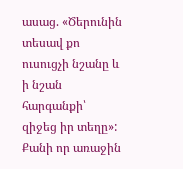ասաց. «Ծերունին տեսավ քո ուսուցչի նշանը և ի նշան հարգանքի՝ զիջեց իր տեղը»:
Քանի որ առաջին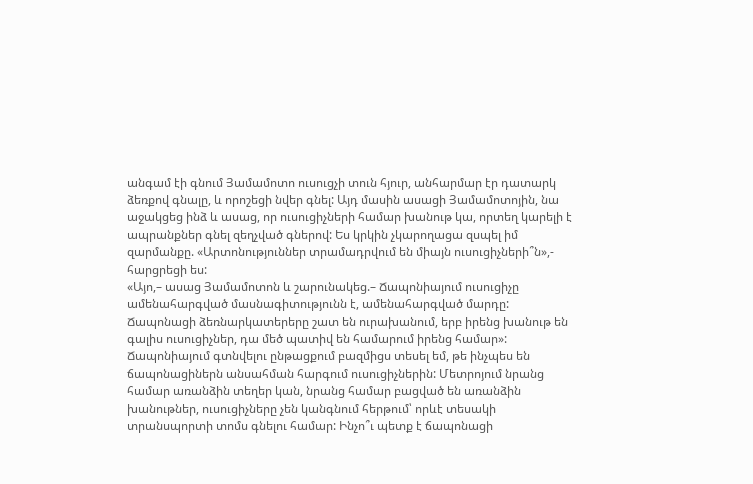անգամ էի գնում Յամամոտո ուսուցչի տուն հյուր, անհարմար էր դատարկ ձեռքով գնալը, և որոշեցի նվեր գնել: Այդ մասին ասացի Յամամոտոյին, նա աջակցեց ինձ և ասաց, որ ուսուցիչների համար խանութ կա, որտեղ կարելի է ապրանքներ գնել զեղչված գներով: Ես կրկին չկարողացա զսպել իմ զարմանքը. «Արտոնություններ տրամադրվում են միայն ուսուցիչների՞ն»,- հարցրեցի ես:
«Այո,– ասաց Յամամոտոն և շարունակեց.– Ճապոնիայում ուսուցիչը ամենահարգված մասնագիտությունն է, ամենահարգված մարդը: Ճապոնացի ձեռնարկատերերը շատ են ուրախանում, երբ իրենց խանութ են գալիս ուսուցիչներ, դա մեծ պատիվ են համարում իրենց համար»:
Ճապոնիայում գտնվելու ընթացքում բազմիցս տեսել եմ, թե ինչպես են ճապոնացիներն անսահման հարգում ուսուցիչներին: Մետրոյում նրանց համար առանձին տեղեր կան, նրանց համար բացված են առանձին խանութներ, ուսուցիչները չեն կանգնում հերթում՝ որևէ տեսակի տրանսպորտի տոմս գնելու համար: Ինչո՞ւ պետք է ճապոնացի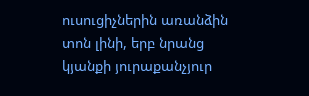ուսուցիչներին առանձին տոն լինի, երբ նրանց կյանքի յուրաքանչյուր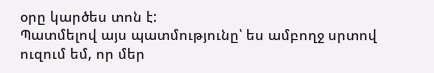օրը կարծես տոն է:
Պատմելով այս պատմությունը՝ ես ամբողջ սրտով ուզում եմ, որ մեր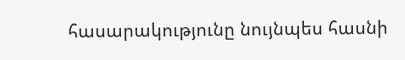հասարակությունը նույնպես հասնի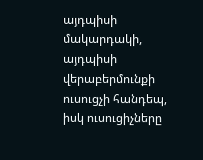այդպիսի մակարդակի, այդպիսի վերաբերմունքի ուսուցչի հանդեպ, իսկ ուսուցիչները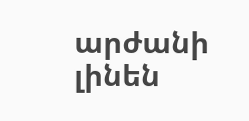արժանի լինեն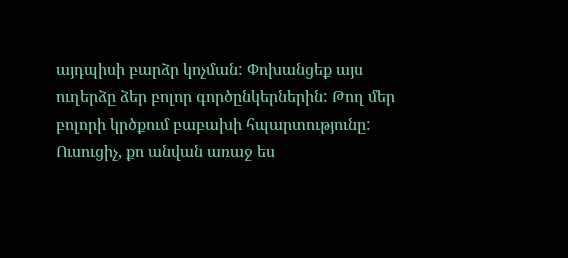այդպիսի բարձր կոչման: Փոխանցեք այս ուղերձը ձեր բոլոր գործընկերներին: Թող մեր բոլորի կրծքում բաբախի հպարտությունը: Ուսուցիչ, քո անվան առաջ ես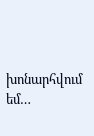խոնարհվում եմ…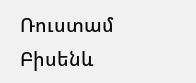Ռուստամ Բիսենև